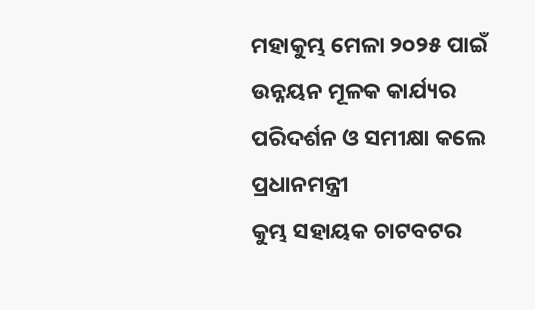ମହାକୁମ୍ଭ ମେଳା ୨୦୨୫ ପାଇଁ ଉନ୍ନୟନ ମୂଳକ କାର୍ଯ୍ୟର ପରିଦର୍ଶନ ଓ ସମୀକ୍ଷା କଲେ ପ୍ରଧାନମନ୍ତ୍ରୀ
କୁମ୍ଭ ସହାୟକ ଚାଟବଟର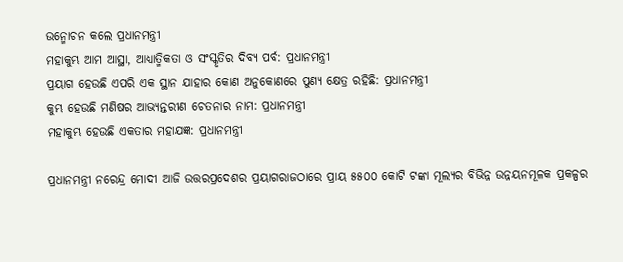ଉନ୍ମୋଚନ କଲେ ପ୍ରଧାନମନ୍ତ୍ରୀ
ମହାକୁମ୍ଭ ଆମ ଆସ୍ଥା, ଆଧ୍ୟାତ୍ମିକତା ଓ ସଂସ୍କୃତିର ଦିବ୍ୟ ପର୍ବ: ପ୍ରଧାନମନ୍ତ୍ରୀ
ପ୍ରୟାଗ ହେଉଛି ଏପରି ଏକ ସ୍ଥାନ ଯାହାର କୋଣ ଅନୁକୋଣରେ ପୁଣ୍ୟ କ୍ଷେତ୍ର ରହିଛି: ପ୍ରଧାନମନ୍ତ୍ରୀ
କୁମ୍ଭ ହେଉଛି ମଣିଷର ଆଭ୍ୟନ୍ତରୀଣ ଚେତନାର ନାମ: ପ୍ରଧାନମନ୍ତ୍ରୀ
ମହାକୁମ୍ଭ ହେଉଛି ଏକତାର ମହାଯଜ୍ଞ: ପ୍ରଧାନମନ୍ତ୍ରୀ

ପ୍ରଧାନମନ୍ତ୍ରୀ ନରେନ୍ଦ୍ର ମୋଦୀ ଆଜି ଉତ୍ତରପ୍ରଦେଶର ପ୍ରୟାଗରାଜଠାରେ ପ୍ରାୟ ୫୫୦୦ କୋଟି ଟଙ୍କା ମୂଲ୍ୟର ବିଭିନ୍ନ ଉନ୍ନୟନମୂଳକ ପ୍ରକଳ୍ପର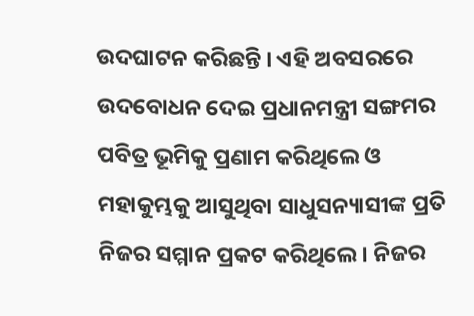ଉଦଘାଟନ କରିଛନ୍ତି । ଏହି ଅବସରରେ ଉଦବୋଧନ ଦେଇ ପ୍ରଧାନମନ୍ତ୍ରୀ ସଙ୍ଗମର ପବିତ୍ର ଭୂମିକୁ ପ୍ରଣାମ କରିଥିଲେ ଓ ମହାକୁମ୍ଭକୁ ଆସୁଥିବା ସାଧୁସନ୍ୟାସୀଙ୍କ ପ୍ରତି ନିଜର ସମ୍ମାନ ପ୍ରକଟ କରିଥିଲେ । ନିଜର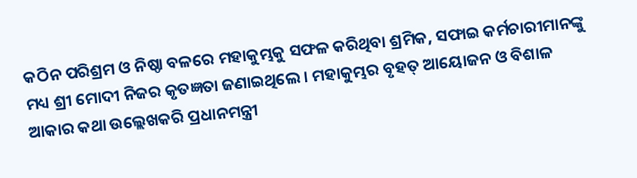କଠିନ ପରିଶ୍ରମ ଓ ନିଷ୍ଠା ବଳରେ ମହାକୁମ୍ଭକୁ ସଫଳ କରିଥିବା ଶ୍ରମିକ, ସଫାଇ କର୍ମଚାରୀମାନଙ୍କୁ ମଧ୍ୟ ଶ୍ରୀ ମୋଦୀ ନିଜର କୃତଜ୍ଞତା ଜଣାଇଥିଲେ । ମହାକୁମ୍ଭର ବୃହତ୍ ଆୟୋଜନ ଓ ବିଶାଳ ଆକାର କଥା ଉଲ୍ଲେଖକରି ପ୍ରଧାନମନ୍ତ୍ରୀ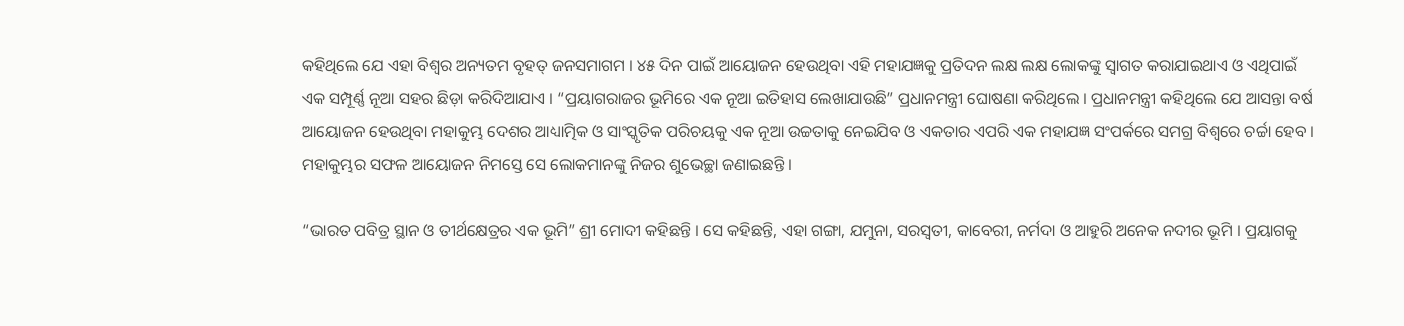କହିଥିଲେ ଯେ ଏହା ବିଶ୍ବର ଅନ୍ୟତମ ବୃହତ୍ ଜନସମାଗମ । ୪୫ ଦିନ ପାଇଁ ଆୟୋଜନ ହେଉଥିବା ଏହି ମହାଯଜ୍ଞକୁ ପ୍ରତିଦନ ଲକ୍ଷ ଲକ୍ଷ ଲୋକଙ୍କୁ ସ୍ବାଗତ କରାଯାଇଥାଏ ଓ ଏଥିପାଇଁ ଏକ ସମ୍ପୂର୍ଣ୍ଣ ନୂଆ ସହର ଛିଡ଼ା କରିଦିଆଯାଏ । “ପ୍ରୟାଗରାଜର ଭୂମିରେ ଏକ ନୂଆ ଇତିହାସ ଲେଖାଯାଉଛି” ପ୍ରଧାନମନ୍ତ୍ରୀ ଘୋଷଣା କରିଥିଲେ । ପ୍ରଧାନମନ୍ତ୍ରୀ କହିଥିଲେ ଯେ ଆସନ୍ତା ବର୍ଷ ଆୟୋଜନ ହେଉଥିବା ମହାକୁମ୍ଭ ଦେଶର ଆଧ୍ୟାତ୍ମିକ ଓ ସାଂସ୍କୃତିକ ପରିଚୟକୁ ଏକ ନୂଆ ଉଚ୍ଚତାକୁ ନେଇଯିବ ଓ ଏକତାର ଏପରି ଏକ ମହାଯଜ୍ଞ ସଂପର୍କରେ ସମଗ୍ର ବିଶ୍ବରେ ଚର୍ଚ୍ଚା ହେବ । ମହାକୁମ୍ଭର ସଫଳ ଆୟୋଜନ ନିମସ୍ତେ ସେ ଲୋକମାନଙ୍କୁ ନିଜର ଶୁଭେଚ୍ଛା ଜଣାଇଛନ୍ତି ।

“ଭାରତ ପବିତ୍ର ସ୍ଥାନ ଓ ତୀର୍ଥକ୍ଷେତ୍ରର ଏକ ଭୂମି” ଶ୍ରୀ ମୋଦୀ କହିଛନ୍ତି । ସେ କହିଛନ୍ତି, ଏହା ଗଙ୍ଗା, ଯମୁନା, ସରସ୍ବତୀ, କାବେରୀ, ନର୍ମଦା ଓ ଆହୁରି ଅନେକ ନଦୀର ଭୂମି । ପ୍ରୟାଗକୁ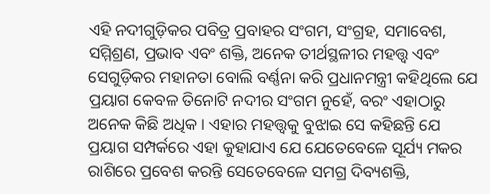ଏହି ନଦୀଗୁଡ଼ିକର ପବିତ୍ର ପ୍ରବାହର ସଂଗମ, ସଂଗ୍ରହ, ସମାବେଶ, ସମ୍ମିଶ୍ରଣ, ପ୍ରଭାବ ଏବଂ ଶକ୍ତି, ଅନେକ ତୀର୍ଥସ୍ଥଳୀର ମହତ୍ତ୍ୱ ଏବଂ ସେଗୁଡ଼ିକର ମହାନତା ବୋଲି ବର୍ଣ୍ଣନା କରି ପ୍ରଧାନମନ୍ତ୍ରୀ କହିଥିଲେ ଯେ ପ୍ରୟାଗ କେବଳ ତିନୋଟି ନଦୀର ସଂଗମ ନୁହେଁ, ବରଂ ଏହାଠାରୁ ଅନେକ କିଛି ଅଧିକ । ଏହାର ମହତ୍ତ୍ବକୁ ବୁଝାଇ ସେ କହିଛନ୍ତି ଯେ ପ୍ରୟାଗ ସମ୍ପର୍କରେ ଏହା କୁହାଯାଏ ଯେ ଯେତେବେଳେ ସୂର୍ଯ୍ୟ ମକର ରାଶିରେ ପ୍ରବେଶ କରନ୍ତି ସେତେବେଳେ ସମଗ୍ର ଦିବ୍ୟଶକ୍ତି,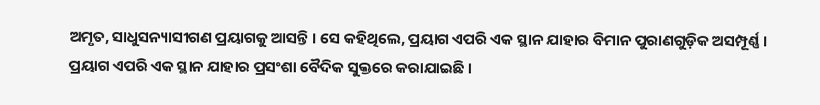ଅମୃତ, ସାଧୁସନ୍ୟାସୀଗଣ ପ୍ରୟାଗକୁ ଆସନ୍ତି । ସେ କହିଥିଲେ, ପ୍ରୟାଗ ଏପରି ଏକ ସ୍ଥାନ ଯାହାର ବିମାନ ପୁରାଣଗୁଡ଼ିକ ଅସମ୍ପୂର୍ଣ୍ଣ । ପ୍ରୟାଗ ଏପରି ଏକ ସ୍ଥାନ ଯାହାର ପ୍ରସଂଶା ବୈଦିକ ସୁକ୍ତରେ କରାଯାଇଛି ।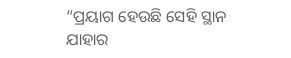“ପ୍ରୟାଗ ହେଉଛି ସେହି ସ୍ଥାନ ଯାହାର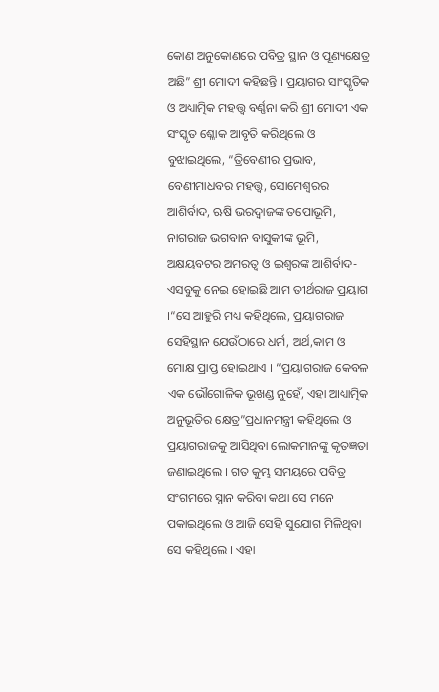କୋଣ ଅନୁକୋଣରେ ପବିତ୍ର ସ୍ଥାନ ଓ ପୂଣ୍ୟକ୍ଷେତ୍ର ଅଛି” ଶ୍ରୀ ମୋଦୀ କହିଛନ୍ତି । ପ୍ରୟାଗର ସାଂସ୍କୃତିକ ଓ ଅଧ୍ୟାତ୍ମିକ ମହତ୍ତ୍ବ ବର୍ଣ୍ଣନା କରି ଶ୍ରୀ ମୋଦୀ ଏକ ସଂସ୍କୃତ ଶ୍ଳୋକ ଆବୃତି କରିଥିଲେ ଓ ବୁଝାଇଥିଲେ, “ତ୍ରିବେଣୀର ପ୍ରଭାବ, ବେଣୀମାଧବର ମହତ୍ତ୍ବ, ସୋମେଶ୍ବରର ଆଶିର୍ବାଦ, ଋଷି ଭରଦ୍ବାଜଙ୍କ ତପୋଭୂମି, ନାଗରାଜ ଭଗବାନ ବାସୁକୀଙ୍କ ଭୂମି, ଅକ୍ଷୟବଟର ଅମରତ୍ବ ଓ ଇଶ୍ବରଙ୍କ ଆଶିର୍ବାଦ- ଏସବୁକୁ ନେଇ ହୋଇଛି ଆମ ତୀର୍ଥରାଜ ପ୍ରୟାଗ ।“ସେ ଆହୁରି ମଧ୍ୟ କହିଥିଲେ, ପ୍ରୟାଗରାଜ ସେହିସ୍ଥାନ ଯେଉଁଠାରେ ଧର୍ମ, ଅର୍ଥ,କାମ ଓ ମୋକ୍ଷ ପ୍ରାପ୍ତ ହୋଇଥାଏ । “ପ୍ରୟାଗରାଜ କେବଳ ଏକ ଭୌଗୋଳିକ ଭୂଖଣ୍ଡ ନୁହେଁ, ଏହା ଆଧ୍ୟାତ୍ମିକ ଅନୁଭୂତିର କ୍ଷେତ୍ର”ପ୍ରଧାନମନ୍ତ୍ରୀ କହିଥିଲେ ଓ ପ୍ରୟାଗରାଜକୁ ଆସିଥିବା ଲୋକମାନଙ୍କୁ କୃତଜ୍ଞତା ଜଣାଇଥିଲେ । ଗତ କୁମ୍ଭ ସମୟରେ ପବିତ୍ର ସଂଗମରେ ସ୍ନାନ କରିବା କଥା ସେ ମନେ ପକାଇଥିଲେ ଓ ଆଜି ସେହି ସୁଯୋଗ ମିଳିଥିବା ସେ କହିଥିଲେ । ଏହା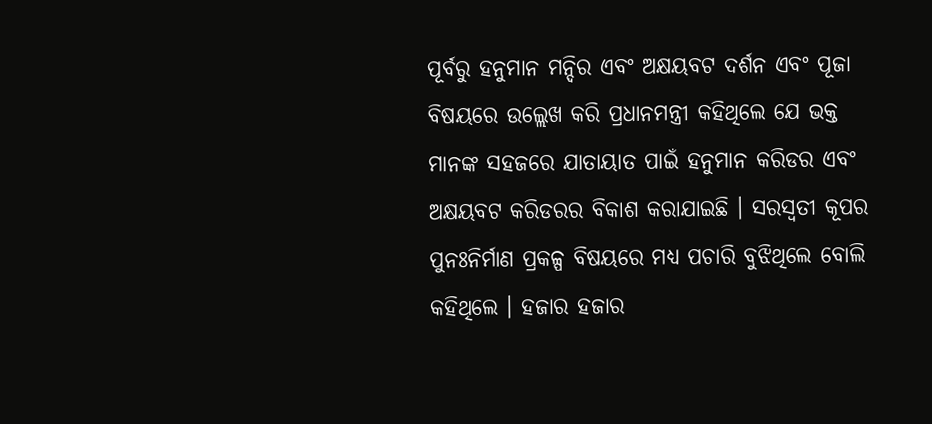ପୂର୍ବରୁ ହନୁମାନ ମନ୍ଦିର ଏବଂ ଅକ୍ଷୟବଟ ଦର୍ଶନ ଏବଂ ପୂଜା ବିଷୟରେ ଉଲ୍ଲେଖ କରି ପ୍ରଧାନମନ୍ତ୍ରୀ କହିଥିଲେ ଯେ ଭକ୍ତ ମାନଙ୍କ ସହଜରେ ଯାତାୟାତ ପାଇଁ ହନୁମାନ କରିଡର ଏବଂ ଅକ୍ଷୟବଟ କରିଡରର ବିକାଶ କରାଯାଇଛି । ସରସ୍ୱତୀ କୂପର ପୁନଃନିର୍ମାଣ ପ୍ରକଳ୍ପ ବିଷୟରେ ମଧ୍ୟ ପଚାରି ବୁଝିଥିଲେ ବୋଲି କହିଥିଲେ । ହଜାର ହଜାର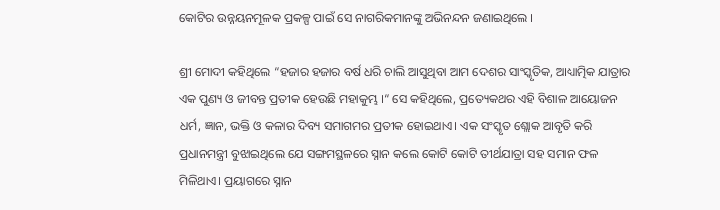କୋଟିର ଉନ୍ନୟନମୂଳକ ପ୍ରକଳ୍ପ ପାଇଁ ସେ ନାଗରିକମାନଙ୍କୁ ଅଭିନନ୍ଦନ ଜଣାଇଥିଲେ ।

ଶ୍ରୀ ମୋଦୀ କହିଥିଲେ “ହଜାର ହଜାର ବର୍ଷ ଧରି ଚାଲି ଆସୁଥିବା ଆମ ଦେଶର ସାଂସ୍କୃତିକ, ଆଧ୍ୟାତ୍ମିକ ଯାତ୍ରାର ଏକ ପୁଣ୍ୟ ଓ ଜୀବନ୍ତ ପ୍ରତୀକ ହେଉଛି ମହାକୁମ୍ଭ ।“ ସେ କହିଥିଲେ, ପ୍ରତ୍ୟେକଥର ଏହି ବିଶାଳ ଆୟୋଜନ ଧର୍ମ, ଜ୍ଞାନ, ଭକ୍ତି ଓ କଳାର ଦିବ୍ୟ ସମାଗମର ପ୍ରତୀକ ହୋଇଥାଏ। ଏକ ସଂସ୍କୃତ ଶ୍ଲୋକ ଆବୃତି କରି ପ୍ରଧାନମନ୍ତ୍ରୀ ବୁଝାଇଥିଲେ ଯେ ସଙ୍ଗମସ୍ଥଳରେ ସ୍ନାନ କଲେ କୋଟି କୋଟି ତୀର୍ଥଯାତ୍ରା ସହ ସମାନ ଫଳ ମିଳିଥାଏ। ପ୍ରୟାଗରେ ସ୍ନାନ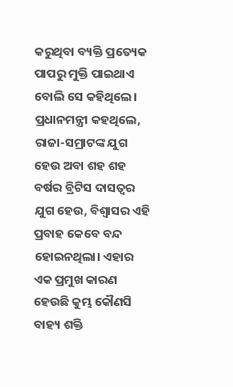କରୁଥିବା ବ୍ୟକ୍ତି ପ୍ରତ୍ୟେକ ପାପରୁ ମୁକ୍ତି ପାଇଥାଏ ବୋଲି ସେ କହିଥିଲେ। ପ୍ରଧାନମନ୍ତ୍ରୀ କହଥିଲେ, ରାଜା-ସମ୍ରାଟଙ୍କ ଯୁଗ ହେଉ ଅବା ଶହ ଶହ ବର୍ଷର ବ୍ରିଟିସ ଦାସତ୍ୱର ଯୁଗ ହେଉ, ବିଶ୍ୱାସର ଏହି ପ୍ରବାହ କେବେ ବନ୍ଦ ହୋଇନଥିଲା। ଏହାର ଏକ ପ୍ରମୁଖ କାରଣ ହେଉଛି କୁମ୍ଭ କୌଣସି ବାହ୍ୟ ଶକ୍ତି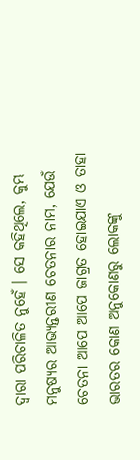ଦ୍ବାରା ପରିଚାଳିତ ନୁହେଁ । ସେ କହିଥିଲେ, କୁମ୍ଭ ମନୁଷ୍ୟର ଆଭ୍ୟନ୍ତରୀଣ ଚେତନାର ନାମ, ଯେଉଁ ଚେତନା ଆପେ ଆପେ ଜାଗ୍ରତ ହୋଇଯାଏ ଓ ତାହା ଭାରତର କୋଣ ଅନୁକୋଣରୁ ଲୋକଙ୍କୁ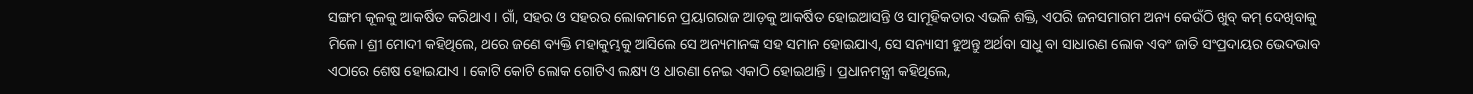ସଙ୍ଗମ କୂଳକୁ ଆକର୍ଷିତ କରିଥାଏ । ଗାଁ, ସହର ଓ ସହରର ଲୋକମାନେ ପ୍ରୟାଗରାଜ ଆଡ଼କୁ ଆକର୍ଷିତ ହୋଇଆସନ୍ତି ଓ ସାମୂହିକତାର ଏଭଳି ଶକ୍ତି, ଏପରି ଜନସମାଗମ ଅନ୍ୟ କେଉଁଠି ଖୁବ୍ କମ୍ ଦେଖିବାକୁ ମିଳେ। ଶ୍ରୀ ମୋଦୀ କହିଥିଲେ, ଥରେ ଜଣେ ବ୍ୟକ୍ତି ମହାକୁମ୍ଭକୁ ଆସିଲେ ସେ ଅନ୍ୟମାନଙ୍କ ସହ ସମାନ ହୋଇଯାଏ, ସେ ସନ୍ୟାସୀ ହୁଅନ୍ତୁ ଅର୍ଥବା ସାଧୁ ବା ସାଧାରଣ ଲୋକ ଏବଂ ଜାତି ସଂପ୍ରଦାୟର ଭେଦଭାବ ଏଠାରେ ଶେଷ ହୋଇଯାଏ । କୋଟି କୋଟି ଲୋକ ଗୋଟିଏ ଲକ୍ଷ୍ୟ ଓ ଧାରଣା ନେଇ ଏକାଠି ହୋଇଥାନ୍ତି । ପ୍ରଧାନମନ୍ତ୍ରୀ କହିଥିଲେ,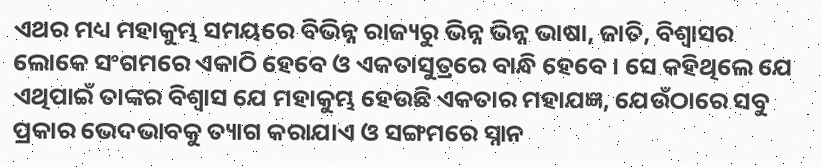ଏଥର ମଧ୍ୟ ମହାକୁମ୍ଭ ସମୟରେ ବିଭିନ୍ନ ରାଜ୍ୟରୁ ଭିନ୍ନ ଭିନ୍ନ ଭାଷା, ଜାତି, ବିଶ୍ବାସର ଲୋକେ ସଂଗମରେ ଏକାଠି ହେବେ ଓ ଏକତାସୁତ୍ରରେ ବାନ୍ଧି ହେବେ । ସେ କହିଥିଲେ ଯେ ଏଥିପାଇଁ ତାଙ୍କର ବିଶ୍ବାସ ଯେ ମହାକୁମ୍ଭ ହେଉଛି ଏକତାର ମହାଯଜ୍ଞ, ଯେଉଁଠାରେ ସବୁ ପ୍ରକାର ଭେଦଭାବକୁ ତ୍ୟାଗ କରାଯାଏ ଓ ସଙ୍ଗମରେ ସ୍ନାନ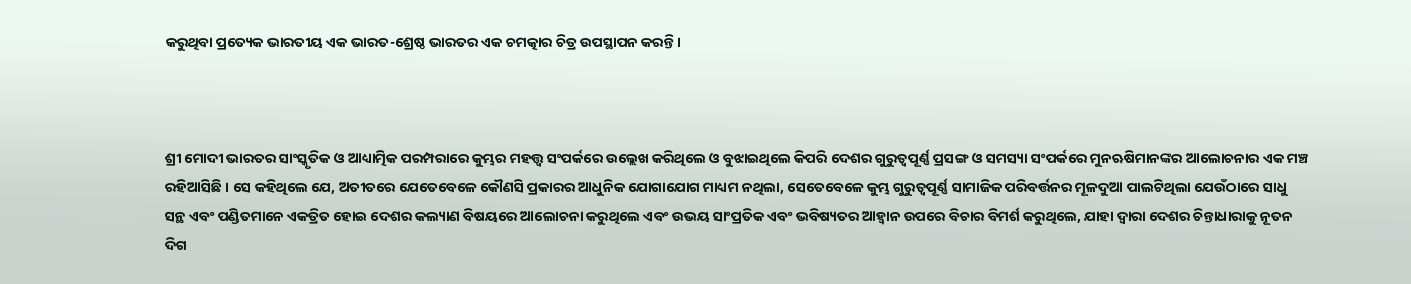କରୁଥିବା ପ୍ରତ୍ୟେକ ଭାରତୀୟ ଏକ ଭାରତ-ଶ୍ରେଷ୍ଠ ଭାରତର ଏକ ଚମତ୍କାର ଚିତ୍ର ଉପସ୍ଥାପନ କରନ୍ତି ।



ଶ୍ରୀ ମୋଦୀ ଭାରତର ସାଂସ୍କୃତିକ ଓ ଆଧ୍ୟାତ୍ମିକ ପରମ୍ପରାରେ କୁମ୍ଭର ମହତ୍ତ୍ବ ସଂପର୍କରେ ଉଲ୍ଲେଖ କରିଥିଲେ ଓ ବୁଝାଇଥିଲେ କିପରି ଦେଶର ଗୁରୁତ୍ବପୂର୍ଣ୍ଣ ପ୍ରସଙ୍ଗ ଓ ସମସ୍ୟା ସଂପର୍କରେ ମୁନଋଷିମାନଙ୍କର ଆଲୋଚନାର ଏକ ମଞ୍ଚ ରହିଆସିଛି । ସେ କହିଥିଲେ ଯେ, ଅତୀତରେ ଯେତେବେଳେ କୌଣସି ପ୍ରକାରର ଆଧୁନିକ ଯୋଗାଯୋଗ ମାଧ୍ୟମ ନଥିଲା, ସେତେବେଳେ କୁମ୍ଭ ଗୁରୁତ୍ୱପୂର୍ଣ୍ଣ ସାମାଜିକ ପରିବର୍ତ୍ତନର ମୂଳଦୁଆ ପାଲଟିଥିଲା ଯେଉଁଠାରେ ସାଧୁ ସନ୍ଥ ଏବଂ ପଣ୍ଡିତମାନେ ଏକତ୍ରିତ ହୋଇ ଦେଶର କଲ୍ୟାଣ ବିଷୟରେ ଆଲୋଚନା କରୁଥିଲେ ଏବଂ ଉଭୟ ସାଂପ୍ରତିକ ଏବଂ ଭବିଷ୍ୟତର ଆହ୍ୱାନ ଉପରେ ବିଚାର ବିମର୍ଶ କରୁଥିଲେ, ଯାହା ଦ୍ୱାରା ଦେଶର ଚିନ୍ତାଧାରାକୁ ନୂତନ ଦିଗ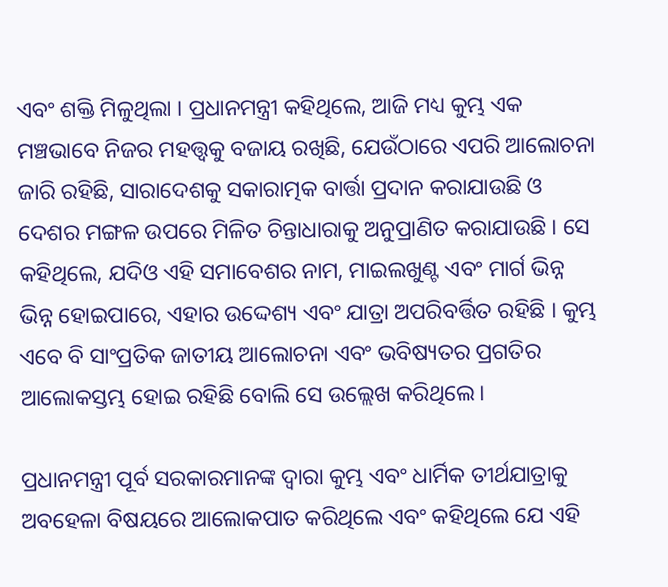ଏବଂ ଶକ୍ତି ମିଳୁଥିଲା । ପ୍ରଧାନମନ୍ତ୍ରୀ କହିଥିଲେ, ଆଜି ମଧ୍ୟ କୁମ୍ଭ ଏକ ମଞ୍ଚଭାବେ ନିଜର ମହତ୍ତ୍ବକୁ ବଜାୟ ରଖିଛି, ଯେଉଁଠାରେ ଏପରି ଆଲୋଚନା ଜାରି ରହିଛି, ସାରାଦେଶକୁ ସକାରାତ୍ମକ ବାର୍ତ୍ତା ପ୍ରଦାନ କରାଯାଉଛି ଓ ଦେଶର ମଙ୍ଗଳ ଉପରେ ମିଳିତ ଚିନ୍ତାଧାରାକୁ ଅନୁପ୍ରାଣିତ କରାଯାଉଛି । ସେ କହିଥିଲେ, ଯଦିଓ ଏହି ସମାବେଶର ନାମ, ମାଇଲଖୁଣ୍ଟ ଏବଂ ମାର୍ଗ ଭିନ୍ନ ଭିନ୍ନ ହୋଇପାରେ, ଏହାର ଉଦ୍ଦେଶ୍ୟ ଏବଂ ଯାତ୍ରା ଅପରିବର୍ତ୍ତିତ ରହିଛି । କୁମ୍ଭ ଏବେ ବି ସାଂପ୍ରତିକ ଜାତୀୟ ଆଲୋଚନା ଏବଂ ଭବିଷ୍ୟତର ପ୍ରଗତିର ଆଲୋକସ୍ତମ୍ଭ ହୋଇ ରହିଛି ବୋଲି ସେ ଉଲ୍ଲେଖ କରିଥିଲେ।

ପ୍ରଧାନମନ୍ତ୍ରୀ ପୂର୍ବ ସରକାରମାନଙ୍କ ଦ୍ୱାରା କୁମ୍ଭ ଏବଂ ଧାର୍ମିକ ତୀର୍ଥଯାତ୍ରାକୁ ଅବହେଳା ବିଷୟରେ ଆଲୋକପାତ କରିଥିଲେ ଏବଂ କହିଥିଲେ ଯେ ଏହି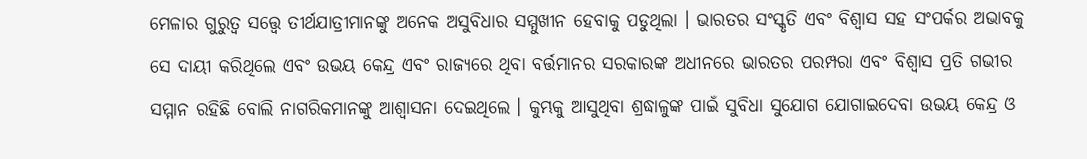ମେଳାର ଗୁରୁତ୍ୱ ସତ୍ତ୍ୱେ ତୀର୍ଥଯାତ୍ରୀମାନଙ୍କୁ ଅନେକ ଅସୁବିଧାର ସମ୍ମୁଖୀନ ହେବାକୁ ପଡୁଥିଲା । ଭାରତର ସଂସ୍କୃତି ଏବଂ ବିଶ୍ୱାସ ସହ ସଂପର୍କର ଅଭାବକୁ ସେ ଦାୟୀ କରିଥିଲେ ଏବଂ ଉଭୟ କେନ୍ଦ୍ର ଏବଂ ରାଜ୍ୟରେ ଥିବା ବର୍ତ୍ତମାନର ସରକାରଙ୍କ ଅଧୀନରେ ଭାରତର ପରମ୍ପରା ଏବଂ ବିଶ୍ୱାସ ପ୍ରତି ଗଭୀର ସମ୍ମାନ ରହିଛି ବୋଲି ନାଗରିକମାନଙ୍କୁ ଆଶ୍ୱାସନା ଦେଇଥିଲେ । କୁମ୍ଭକୁ ଆସୁଥିବା ଶ୍ରଦ୍ଧାଳୁଙ୍କ ପାଇଁ ସୁବିଧା ସୁଯୋଗ ଯୋଗାଇଦେବା ଉଭୟ କେନ୍ଦ୍ର ଓ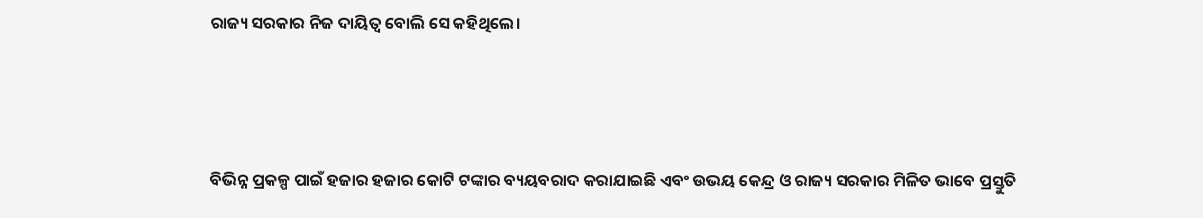ରାଜ୍ୟ ସରକାର ନିଜ ଦାୟିତ୍ୱ ବୋଲି ସେ କହିଥିଲେ।



ବିଭିନ୍ନ ପ୍ରକଳ୍ପ ପାଇଁ ହଜାର ହଜାର କୋଟି ଟଙ୍କାର ବ୍ୟୟବରାଦ କରାଯାଇଛି ଏବଂ ଉଭୟ କେନ୍ଦ୍ର ଓ ରାଜ୍ୟ ସରକାର ମିଳିତ ଭାବେ ପ୍ରସ୍ତୁତି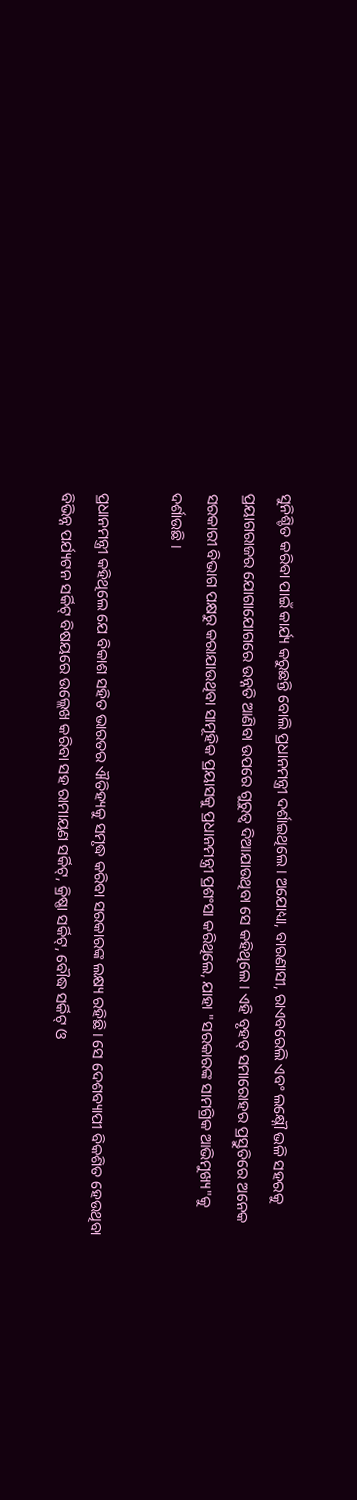ସୁନିଶ୍ଚିତ କରିବା ପାଇଁ କାର୍ଯ୍ୟ କରୁଛନ୍ତି ବୋଲି ପ୍ରଧାନମନ୍ତ୍ରୀ ଦର୍ଶାଇଥିଲେ । ଅଯୋଧ୍ୟା, ବାରଣାସୀ, ରାଏବରେଲି ଏବଂ ଲକ୍ଷ୍ନୌ ଭଳି ସହରକୁ ପ୍ରୟାଗରାଜର ଯୋଗାଯୋଗରେ ଉନ୍ନତି ଆଣିବା ଉପରେ ଗୁରୁତ୍ବ ଦିଆଯାଉଥିବା ସେ କହିଥିଲେ । ଏହି ବୃହତ୍ ସମାରୋହର ପ୍ରସ୍ତୁତିରେ ଅନେକ ସରକାରୀ ବିଭାଗ ପକ୍ଷରୁ କରାଯାଉଥିବା ସାମୂହିକ ପ୍ରୟାସକୁ ପ୍ରଧାନମନ୍ତ୍ରୀ ପ୍ରଶଂସା କରିଥିଲେ, ଯାହା "ସରକାରଙ୍କ ସାମଗ୍ରିକ ଆଭିମୁଖ୍ୟ"କୁ ଦର୍ଶାଉଛି ।

ପ୍ରଧାନମନ୍ତ୍ରୀ କହିଥିଲେ ଯେ ବିକାଶ ସହିତ ଭାରତର ଐତିହ୍ୟକୁ ସମୃଦ୍ଧ କରିବା ସରକାରଙ୍କ ଲକ୍ଷ୍ୟ ରହିଛି। ସେ ଦେଶବ୍ୟାପୀ ବିକଶିତ ହେଉଥିବା ବିଭିନ୍ନ ପର୍ଯ୍ୟଟନ ସର୍କିଟ୍ ବିଷୟରେ ଉଲ୍ଲେଖ କରିବା ସହ ରାମାୟଣ ସର୍କିଟ୍, କ୍ରିଷ୍ଣା ସର୍କିଟ୍, ବୌଦ୍ଧ ସର୍କିଟ୍ ଓ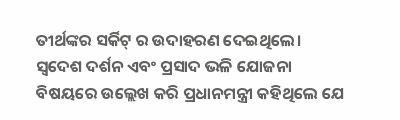ତୀର୍ଥଙ୍କର ସର୍କିଟ୍ ର ଉଦାହରଣ ଦେଇଥିଲେ। ସ୍ୱଦେଶ ଦର୍ଶନ ଏବଂ ପ୍ରସାଦ ଭଳି ଯୋଜନା ବିଷୟରେ ଉଲ୍ଲେଖ କରି ପ୍ରଧାନମନ୍ତ୍ରୀ କହିଥିଲେ ଯେ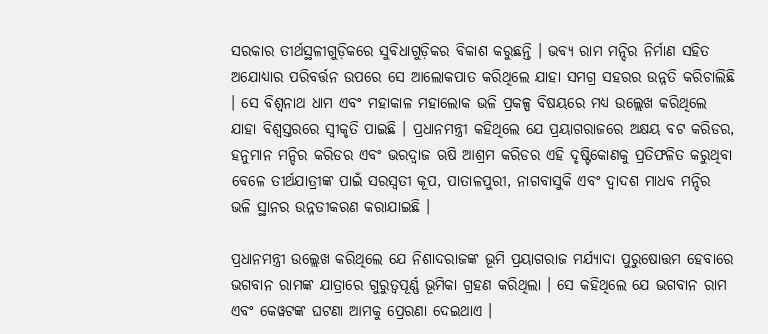ସରକାର ତୀର୍ଥସ୍ଥଳୀଗୁଡ଼ିକରେ ସୁବିଧାଗୁଡ଼ିକର ବିକାଶ କରୁଛନ୍ତି । ଭବ୍ୟ ରାମ ମନ୍ଦିର ନିର୍ମାଣ ସହିତ ଅଯୋଧ୍ୟାର ପରିବର୍ତ୍ତନ ଉପରେ ସେ ଆଲୋକପାତ କରିଥିଲେ ଯାହା ସମଗ୍ର ସହରର ଉନ୍ନତି କରିଚାଲିଛି । ସେ ବିଶ୍ୱନାଥ ଧାମ ଏବଂ ମହାକାଳ ମହାଲୋକ ଭଳି ପ୍ରକଳ୍ପ ବିଷୟରେ ମଧ୍ୟ ଉଲ୍ଲେଖ କରିଥିଲେ ଯାହା ବିଶ୍ୱସ୍ତରରେ ସ୍ୱୀକୃତି ପାଇଛି । ପ୍ରଧାନମନ୍ତ୍ରୀ କହିଥିଲେ ଯେ ପ୍ରୟାଗରାଜରେ ଅକ୍ଷୟ ବଟ କରିଡର, ହନୁମାନ ମନ୍ଦିର କରିଡର ଏବଂ ଭରଦ୍ୱାଜ ଋଷି ଆଶ୍ରମ କରିଡର ଏହି ଦୃଷ୍ଟିକୋଣକୁ ପ୍ରତିଫଳିତ କରୁଥିବା ବେଳେ ତୀର୍ଥଯାତ୍ରୀଙ୍କ ପାଇଁ ସରସ୍ୱତୀ କୂପ, ପାତାଳପୁରୀ, ନାଗବାସୁକି ଏବଂ ଦ୍ୱାଦଶ ମାଧବ ମନ୍ଦିର ଭଳି ସ୍ଥାନର ଉନ୍ନତୀକରଣ କରାଯାଇଛି ।

ପ୍ରଧାନମନ୍ତ୍ରୀ ଉଲ୍ଲେଖ କରିଥିଲେ ଯେ ନିଶାଦରାଜଙ୍କ ଭୂମି ପ୍ରୟାଗରାଜ ମର୍ଯ୍ୟାଦା ପୁରୁଷୋତ୍ତମ ହେବାରେ ଭଗବାନ ରାମଙ୍କ ଯାତ୍ରାରେ ଗୁରୁତ୍ୱପୂର୍ଣ୍ଣ ଭୂମିକା ଗ୍ରହଣ କରିଥିଲା । ସେ କହିଥିଲେ ଯେ ଭଗବାନ ରାମ ଏବଂ କେୱଟଙ୍କ ଘଟଣା ଆମକୁ ପ୍ରେରଣା ଦେଇଥାଏ ।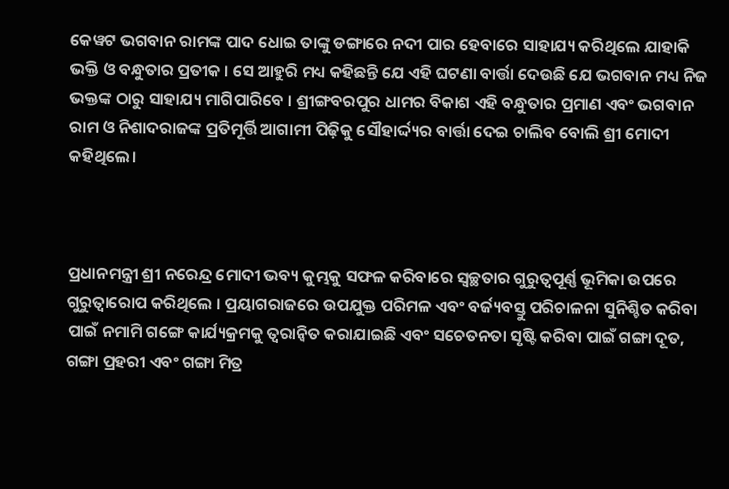କେୱଟ ଭଗବାନ ରାମଙ୍କ ପାଦ ଧୋଇ ତାଙ୍କୁ ଡଙ୍ଗାରେ ନଦୀ ପାର ହେବାରେ ସାହାଯ୍ୟ କରିଥିଲେ ଯାହାକି ଭକ୍ତି ଓ ବନ୍ଧୁତାର ପ୍ରତୀକ । ସେ ଆହୁରି ମଧ୍ୟ କହିଛନ୍ତି ଯେ ଏହି ଘଟଣା ବାର୍ତ୍ତା ଦେଉଛି ଯେ ଭଗବାନ ମଧ୍ୟ ନିଜ ଭକ୍ତଙ୍କ ଠାରୁ ସାହାଯ୍ୟ ମାଗିପାରିବେ । ଶ୍ରୀଙ୍ଗବରପୁର ଧାମର ବିକାଶ ଏହି ବନ୍ଧୁତାର ପ୍ରମାଣ ଏବଂ ଭଗବାନ ରାମ ଓ ନିଶାଦରାଜଙ୍କ ପ୍ରତିମୂର୍ତ୍ତି ଆଗାମୀ ପିଢ଼ିକୁ ସୌହାର୍ଦ୍ଦ୍ୟର ବାର୍ତ୍ତା ଦେଇ ଚାଲିବ ବୋଲି ଶ୍ରୀ ମୋଦୀ କହିଥିଲେ।



ପ୍ରଧାନମନ୍ତ୍ରୀ ଶ୍ରୀ ନରେନ୍ଦ୍ର ମୋଦୀ ଭବ୍ୟ କୁମ୍ଭକୁ ସଫଳ କରିବାରେ ସ୍ୱଚ୍ଛତାର ଗୁରୁତ୍ୱପୂର୍ଣ୍ଣ ଭୂମିକା ଉପରେ ଗୁରୁତ୍ୱାରୋପ କରିଥିଲେ । ପ୍ରୟାଗରାଜରେ ଉପଯୁକ୍ତ ପରିମଳ ଏବଂ ବର୍ଜ୍ୟବସ୍ତୁ ପରିଚାଳନା ସୁନିଶ୍ଚିତ କରିବା ପାଇଁ ନମାମି ଗଙ୍ଗେ କାର୍ଯ୍ୟକ୍ରମକୁ ତ୍ୱରାନ୍ୱିତ କରାଯାଇଛି ଏବଂ ସଚେତନତା ସୃଷ୍ଟି କରିବା ପାଇଁ ଗଙ୍ଗା ଦୂତ, ଗଙ୍ଗା ପ୍ରହରୀ ଏବଂ ଗଙ୍ଗା ମିତ୍ର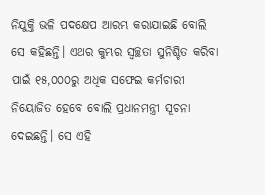ନିଯୁକ୍ତି ଭଳି ପଦକ୍ଷେପ ଆରମ୍ଭ କରାଯାଇଛି ବୋଲି ସେ କହିଛନ୍ତି। ଏଥର କୁମ୍ଭର ସ୍ୱଚ୍ଛତା ସୁନିଶ୍ଚିତ କରିବା ପାଇଁ ୧୫,୦୦୦ରୁ ଅଧିକ ସଫେଇ କର୍ମଚାରୀ ନିୟୋଜିତ ହେବେ ବୋଲି ପ୍ରଧାନମନ୍ତ୍ରୀ ସୂଚନା ଦେଇଛନ୍ତି। ସେ ଏହି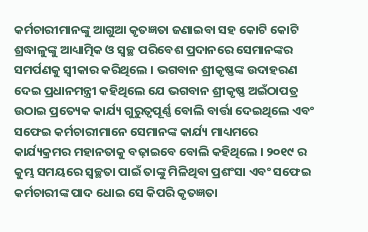କର୍ମଚାରୀମାନଙ୍କୁ ଆଗୁଆ କୃତଜ୍ଞତା ଜଣାଇବା ସହ କୋଟି କୋଟି ଶ୍ରଦ୍ଧାଳୁଙ୍କୁ ଆଧ୍ୟାତ୍ମିକ ଓ ସ୍ୱଚ୍ଛ ପରିବେଶ ପ୍ରଦାନରେ ସେମାନଙ୍କର ସମର୍ପଣକୁ ସ୍ୱୀକାର କରିଥିଲେ । ଭଗବାନ ଶ୍ରୀକୃଷ୍ଣଙ୍କ ଉଦାହରଣ ଦେଇ ପ୍ରଧାନମନ୍ତ୍ରୀ କହିଥିଲେ ଯେ ଭଗବାନ ଶ୍ରୀକୃଷ୍ଣ ଅଇଁଠାପତ୍ର ଉଠାଇ ପ୍ରତ୍ୟେକ କାର୍ଯ୍ୟ ଗୁରୁତ୍ୱପୂର୍ଣ୍ଣ ବୋଲି ବାର୍ତ୍ତା ଦେଇଥିଲେ ଏବଂ ସଫେଇ କର୍ମଚାରୀମାନେ ସେମାନଙ୍କ କାର୍ଯ୍ୟ ମାଧ୍ୟମରେ କାର୍ଯ୍ୟକ୍ରମର ମହାନତାକୁ ବଢ଼ାଇବେ ବୋଲି କହିଥିଲେ । ୨୦୧୯ ର କୁମ୍ଭ ସମୟରେ ସ୍ୱଚ୍ଛତା ପାଇଁ ତାଙ୍କୁ ମିଳିଥିବା ପ୍ରଶଂସା ଏବଂ ସଫେଇ କର୍ମଚାରୀଙ୍କ ପାଦ ଧୋଇ ସେ କିପରି କୃତଜ୍ଞତା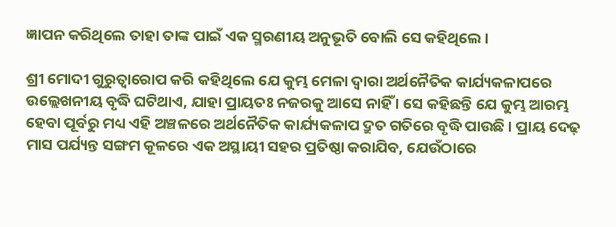ଜ୍ଞାପନ କରିଥିଲେ ତାହା ତାଙ୍କ ପାଇଁ ଏକ ସ୍ମରଣୀୟ ଅନୁଭୂତି ବୋଲି ସେ କହିଥିଲେ ।

ଶ୍ରୀ ମୋଦୀ ଗୁରୁତ୍ୱାରୋପ କରି କହିଥିଲେ ଯେ କୁମ୍ଭ ମେଳା ଦ୍ୱାରା ଅର୍ଥନୈତିକ କାର୍ଯ୍ୟକଳାପରେ ଉଲ୍ଲେଖନୀୟ ବୃଦ୍ଧି ଘଟିଥାଏ, ଯାହା ପ୍ରାୟତଃ ନଜରକୁ ଆସେ ନାହିଁ । ସେ କହିଛନ୍ତି ଯେ କୁମ୍ଭ ଆରମ୍ଭ ହେବା ପୂର୍ବରୁ ମଧ୍ୟ ଏହି ଅଞ୍ଚଳରେ ଅର୍ଥନୈତିକ କାର୍ଯ୍ୟକଳାପ ଦ୍ରୁତ ଗତିରେ ବୃଦ୍ଧି ପାଉଛି । ପ୍ରାୟ ଦେଢ଼ ମାସ ପର୍ଯ୍ୟନ୍ତ ସଙ୍ଗମ କୂଳରେ ଏକ ଅସ୍ଥାୟୀ ସହର ପ୍ରତିଷ୍ଠା କରାଯିବ, ଯେଉଁଠାରେ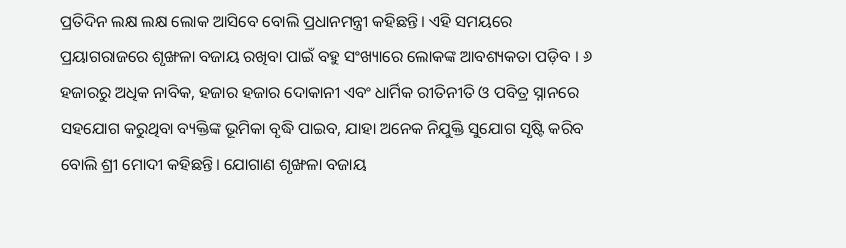ପ୍ରତିଦିନ ଲକ୍ଷ ଲକ୍ଷ ଲୋକ ଆସିବେ ବୋଲି ପ୍ରଧାନମନ୍ତ୍ରୀ କହିଛନ୍ତି। ଏହି ସମୟରେ ପ୍ରୟାଗରାଜରେ ଶୃଙ୍ଖଳା ବଜାୟ ରଖିବା ପାଇଁ ବହୁ ସଂଖ୍ୟାରେ ଲୋକଙ୍କ ଆବଶ୍ୟକତା ପଡ଼ିବ । ୬ ହଜାରରୁ ଅଧିକ ନାବିକ, ହଜାର ହଜାର ଦୋକାନୀ ଏବଂ ଧାର୍ମିକ ରୀତିନୀତି ଓ ପବିତ୍ର ସ୍ନାନରେ ସହଯୋଗ କରୁଥିବା ବ୍ୟକ୍ତିଙ୍କ ଭୂମିକା ବୃଦ୍ଧି ପାଇବ, ଯାହା ଅନେକ ନିଯୁକ୍ତି ସୁଯୋଗ ସୃଷ୍ଟି କରିବ ବୋଲି ଶ୍ରୀ ମୋଦୀ କହିଛନ୍ତି। ଯୋଗାଣ ଶୃଙ୍ଖଳା ବଜାୟ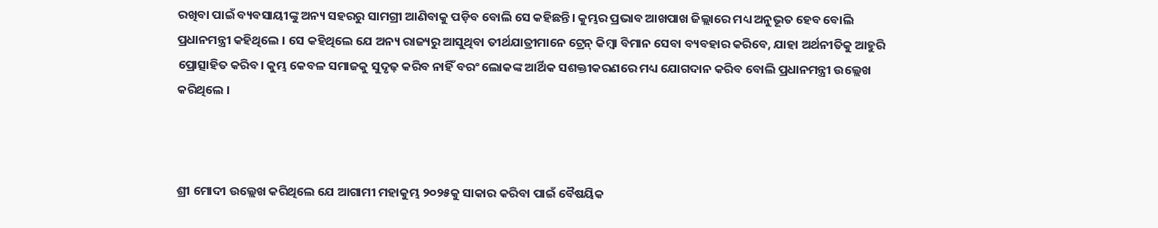ରଖିବା ପାଇଁ ବ୍ୟବସାୟୀଙ୍କୁ ଅନ୍ୟ ସହରରୁ ସାମଗ୍ରୀ ଆଣିବାକୁ ପଡ଼ିବ ବୋଲି ସେ କହିଛନ୍ତି। କୁମ୍ଭର ପ୍ରଭାବ ଆଖପାଖ ଜିଲ୍ଲାରେ ମଧ୍ୟ ଅନୁଭୂତ ହେବ ବୋଲି ପ୍ରଧାନମନ୍ତ୍ରୀ କହିଥିଲେ । ସେ କହିଥିଲେ ଯେ ଅନ୍ୟ ରାଜ୍ୟରୁ ଆସୁଥିବା ତୀର୍ଥଯାତ୍ରୀମାନେ ଟ୍ରେନ୍ କିମ୍ବା ବିମାନ ସେବା ବ୍ୟବହାର କରିବେ, ଯାହା ଅର୍ଥନୀତିକୁ ଆହୁରି ପ୍ରୋତ୍ସାହିତ କରିବ। କୁମ୍ଭ କେବଳ ସମାଜକୁ ସୁଦୃଢ଼ କରିବ ନାହିଁ ବରଂ ଲୋକଙ୍କ ଆର୍ଥିକ ସଶକ୍ତୀକରଣରେ ମଧ୍ୟ ଯୋଗଦାନ କରିବ ବୋଲି ପ୍ରଧାନମନ୍ତ୍ରୀ ଉଲ୍ଲେଖ କରିଥିଲେ ।



ଶ୍ରୀ ମୋଦୀ ଉଲ୍ଲେଖ କରିଥିଲେ ଯେ ଆଗାମୀ ମହାକୁମ୍ଭ ୨୦୨୫କୁ ସାକାର କରିବା ପାଇଁ ବୈଷୟିକ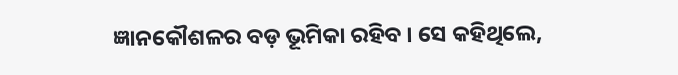ଜ୍ଞାନକୌଶଳର ବଡ଼ ଭୂମିକା ରହିବ । ସେ କହିଥିଲେ,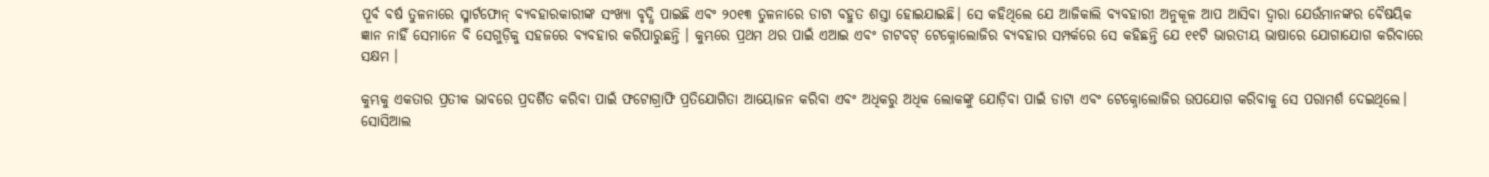ପୂର୍ବ ବର୍ଷ ତୁଳନାରେ ସ୍ମାର୍ଟଫୋନ୍ ବ୍ୟବହାରକାରୀଙ୍କ ସଂଖ୍ୟା ବୃଦ୍ଧି ପାଇଛି ଏବଂ ୨୦୧୩ ତୁଳନାରେ ଡାଟା ବହୁତ ଶସ୍ତା ହୋଇଯାଇଛି। ସେ କହିଥିଲେ ଯେ ଆଜିକାଲି ବ୍ୟବହାରୀ ଅନୁକୂଳ ଆପ ଆସିବା ଦ୍ବାରା ଯେଉଁମାନଙ୍କର ବୈଷୟିକ ଜ୍ଞାନ ନାହିଁ ସେମାନେ ବି ସେଗୁଡ଼ିକୁ ସହଜରେ ବ୍ୟବହାର କରିପାରୁଛନ୍ତି । କୁମ୍ଭରେ ପ୍ରଥମ ଥର ପାଇଁ ଏଆଇ ଏବଂ ଚାଟବଟ୍ ଟେକ୍ନୋଲୋଜିର ବ୍ୟବହାର ସମ୍ପର୍କରେ ସେ କହିଛନ୍ତି ଯେ ୧୧ଟି ଭାରତୀୟ ଭାଷାରେ ଯୋଗାଯୋଗ କରିବାରେ ସକ୍ଷମ ।

କୁମ୍ଭକୁ ଏକତାର ପ୍ରତୀକ ଭାବରେ ପ୍ରଦର୍ଶିତ କରିବା ପାଇଁ ଫଟୋଗ୍ରାଫି ପ୍ରତିଯୋଗିତା ଆୟୋଜନ କରିବା ଏବଂ ଅଧିକରୁ ଅଧିକ ଲୋକଙ୍କୁ ଯୋଡ଼ିବା ପାଇଁ ଡାଟା ଏବଂ ଟେକ୍ନୋଲୋଜିର ଉପଯୋଗ କରିବାକୁ ସେ ପରାମର୍ଶ ଦେଇଥିଲେ। ସୋସିଆଲ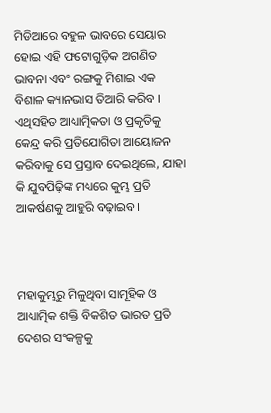ମିଡିଆରେ ବହୁଳ ଭାବରେ ସେୟାର ହୋଇ ଏହି ଫଟୋଗୁଡ଼ିକ ଅଗଣିତ ଭାବନା ଏବଂ ରଙ୍ଗକୁ ମିଶାଇ ଏକ ବିଶାଳ କ୍ୟାନଭାସ ତିଆରି କରିବ । ଏଥିସହିତ ଆଧ୍ୟାତ୍ମିକତା ଓ ପ୍ରକୃତିକୁ କେନ୍ଦ୍ର କରି ପ୍ରତିଯୋଗିତା ଆୟୋଜନ କରିବାକୁ ସେ ପ୍ରସ୍ତାବ ଦେଇଥିଲେ, ଯାହା କି ଯୁବପିଢ଼ିଙ୍କ ମଧ୍ୟରେ କୁମ୍ଭ ପ୍ରତି ଆକର୍ଷଣକୁ ଆହୁରି ବଢ଼ାଇବ।



ମହାକୁମ୍ଭରୁ ମିଳୁଥିବା ସାମୂହିକ ଓ ଆଧ୍ୟାତ୍ମିକ ଶକ୍ତି ବିକଶିତ ଭାରତ ପ୍ରତି ଦେଶର ସଂକଳ୍ପକୁ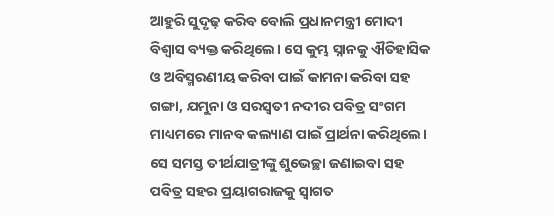ଆହୁରି ସୁଦୃଢ଼ କରିବ ବୋଲି ପ୍ରଧାନମନ୍ତ୍ରୀ ମୋଦୀ ବିଶ୍ୱାସ ବ୍ୟକ୍ତ କରିଥିଲେ। ସେ କୁମ୍ଭ ସ୍ନାନକୁ ଐତିହାସିକ ଓ ଅବିସ୍ମରଣୀୟ କରିବା ପାଇଁ କାମନା କରିବା ସହ ଗଙ୍ଗା, ଯମୁନା ଓ ସରସ୍ୱତୀ ନଦୀର ପବିତ୍ର ସଂଗମ ମାଧ୍ୟମରେ ମାନବ କଲ୍ୟାଣ ପାଇଁ ପ୍ରାର୍ଥନା କରିଥିଲେ। ସେ ସମସ୍ତ ତୀର୍ଥଯାତ୍ରୀଙ୍କୁ ଶୁଭେଚ୍ଛା ଜଣାଇବା ସହ ପବିତ୍ର ସହର ପ୍ରୟାଗରାଜକୁ ସ୍ୱାଗତ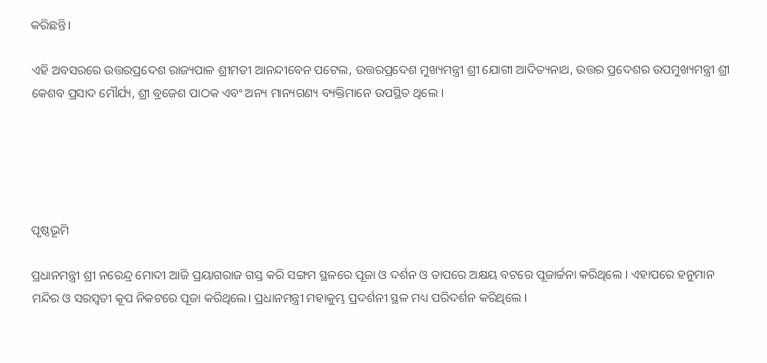କରିଛନ୍ତି।

ଏହି ଅବସରରେ ଉତ୍ତରପ୍ରଦେଶ ରାଜ୍ୟପାଳ ଶ୍ରୀମତୀ ଆନନ୍ଦୀବେନ ପଟେଲ, ଉତ୍ତରପ୍ରଦେଶ ମୁଖ୍ୟମନ୍ତ୍ରୀ ଶ୍ରୀ ଯୋଗୀ ଆଦିତ୍ୟନାଥ, ଉତ୍ତର ପ୍ରଦେଶର ଉପମୁଖ୍ୟମନ୍ତ୍ରୀ ଶ୍ରୀ କେଶବ ପ୍ରସାଦ ମୌର୍ଯ୍ୟ, ଶ୍ରୀ ବ୍ରଜେଶ ପାଠକ ଏବଂ ଅନ୍ୟ ମାନ୍ୟଗଣ୍ୟ ବ୍ୟକ୍ତିମାନେ ଉପସ୍ଥିତ ଥିଲେ ।





ପୃଷ୍ଠଭୂମି

ପ୍ରଧାନମନ୍ତ୍ରୀ ଶ୍ରୀ ନରେନ୍ଦ୍ର ମୋଦୀ ଆଜି ପ୍ରୟାଗରାଜ ଗସ୍ତ କରି ସଙ୍ଗମ ସ୍ଥଳରେ ପୂଜା ଓ ଦର୍ଶନ ଓ ତାପରେ ଅକ୍ଷୟ ବଟରେ ପୂଜାର୍ଚ୍ଚନା କରିଥିଲେ । ଏହାପରେ ହନୁମାନ ମନ୍ଦିର ଓ ସରସ୍ୱତୀ କୂପ ନିକଟରେ ପୂଜା କରିଥିଲେ। ପ୍ରଧାନମନ୍ତ୍ରୀ ମହାକୁମ୍ଭ ପ୍ରଦର୍ଶନୀ ସ୍ଥଳ ମଧ୍ୟ ପରିଦର୍ଶନ କରିଥିଲେ ।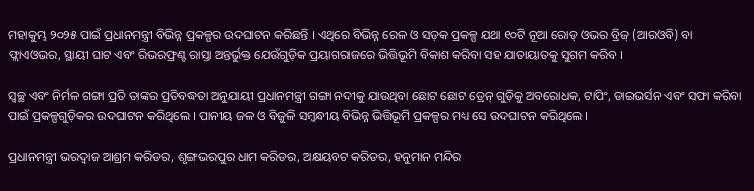ମହାକୁମ୍ଭ ୨୦୨୫ ପାଇଁ ପ୍ରଧାନମନ୍ତ୍ରୀ ବିଭିନ୍ନ ପ୍ରକଳ୍ପର ଉଦଘାଟନ କରିଛନ୍ତି । ଏଥିରେ ବିଭିନ୍ନ ରେଳ ଓ ସଡ଼କ ପ୍ରକଳ୍ପ ଯଥା ୧୦ଟି ନୂଆ ରୋଡ୍ ଓଭର ବ୍ରିଜ୍ (ଆରଓବି) ବା ଫ୍ଲାଏଓଭର, ସ୍ଥାୟୀ ଘାଟ ଏବଂ ରିଭରଫ୍ରଣ୍ଟ ରାସ୍ତା ଅନ୍ତର୍ଭୁକ୍ତ ଯେଉଁଗୁଡ଼ିକ ପ୍ରୟାଗରାଜରେ ଭିତ୍ତିଭୂମି ବିକାଶ କରିବା ସହ ଯାତାୟାତକୁ ସୁଗମ କରିବ ।

ସ୍ୱଚ୍ଛ ଏବଂ ନିର୍ମଳ ଗଙ୍ଗା ପ୍ରତି ତାଙ୍କର ପ୍ରତିବଦ୍ଧତା ଅନୁଯାୟୀ ପ୍ରଧାନମନ୍ତ୍ରୀ ଗଙ୍ଗା ନଦୀକୁ ଯାଉଥିବା ଛୋଟ ଛୋଟ ଡ୍ରେନ୍ ଗୁଡ଼ିକୁ ଅବରୋଧକ, ଟାପିଂ, ଡାଇଭର୍ସନ ଏବଂ ସଫା କରିବା ପାଇଁ ପ୍ରକଳ୍ପଗୁଡ଼ିକର ଉଦଘାଟନ କରିଥିଲେ । ପାନୀୟ ଜଳ ଓ ବିଜୁଳି ସମ୍ବନ୍ଧୀୟ ବିଭିନ୍ନ ଭିତ୍ତିଭୂମି ପ୍ରକଳ୍ପର ମଧ୍ୟ ସେ ଉଦଘାଟନ କରିଥିଲେ ।

ପ୍ରଧାନମନ୍ତ୍ରୀ ଭରଦ୍ୱାଜ ଆଶ୍ରମ କରିଡର, ଶୃଙ୍ଗଭରପୁର ଧାମ କରିଡର, ଅକ୍ଷୟବଟ କରିଡର, ହନୁମାନ ମନ୍ଦିର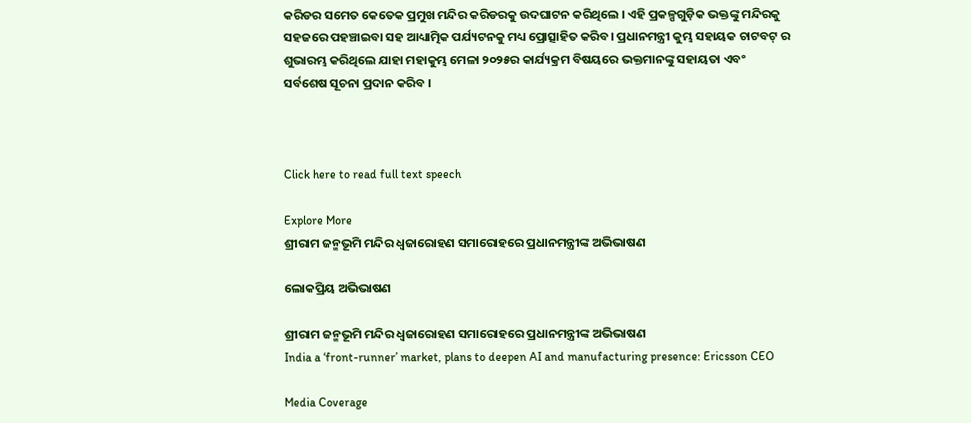କରିଡର ସମେତ କେତେକ ପ୍ରମୁଖ ମନ୍ଦିର କରିଡରକୁ ଉଦଘାଟନ କରିଥିଲେ । ଏହି ପ୍ରକଳ୍ପଗୁଡ଼ିକ ଭକ୍ତଙ୍କୁ ମନ୍ଦିରକୁ ସହଜରେ ପହଞ୍ଚାଇବା ସହ ଆଧ୍ୟାତ୍ମିକ ପର୍ଯ୍ୟଟନକୁ ମଧ୍ୟ ପ୍ରୋତ୍ସାହିତ କରିବ। ପ୍ରଧାନମନ୍ତ୍ରୀ କୁମ୍ଭ ସହାୟକ ଚାଟବଟ୍ ର ଶୁଭାରମ୍ଭ କରିଥିଲେ ଯାହା ମହାକୁମ୍ଭ ମେଳା ୨୦୨୫ର କାର୍ଯ୍ୟକ୍ରମ ବିଷୟରେ ଭକ୍ତମାନଙ୍କୁ ସହାୟତା ଏବଂ ସର୍ବଶେଷ ସୂଚନା ପ୍ରଦାନ କରିବ ।



Click here to read full text speech

Explore More
ଶ୍ରୀରାମ ଜନ୍ମଭୂମି ମନ୍ଦିର ଧ୍ଵଜାରୋହଣ ସମାରୋହରେ ପ୍ରଧାନମନ୍ତ୍ରୀଙ୍କ ଅଭିଭାଷଣ

ଲୋକପ୍ରିୟ ଅଭିଭାଷଣ

ଶ୍ରୀରାମ ଜନ୍ମଭୂମି ମନ୍ଦିର ଧ୍ଵଜାରୋହଣ ସମାରୋହରେ ପ୍ରଧାନମନ୍ତ୍ରୀଙ୍କ ଅଭିଭାଷଣ
India a ‘front-runner’ market, plans to deepen AI and manufacturing presence: Ericsson CEO

Media Coverage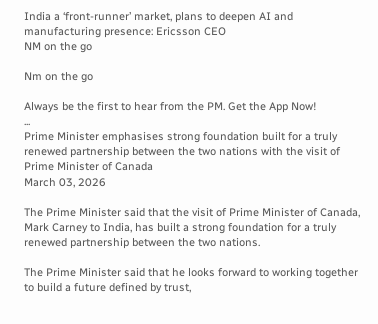India a ‘front-runner’ market, plans to deepen AI and manufacturing presence: Ericsson CEO
NM on the go

Nm on the go

Always be the first to hear from the PM. Get the App Now!
...
Prime Minister emphasises strong foundation built for a truly renewed partnership between the two nations with the visit of Prime Minister of Canada
March 03, 2026

The Prime Minister said that the visit of Prime Minister of Canada, Mark Carney to India, has built a strong foundation for a truly renewed partnership between the two nations.

The Prime Minister said that he looks forward to working together to build a future defined by trust,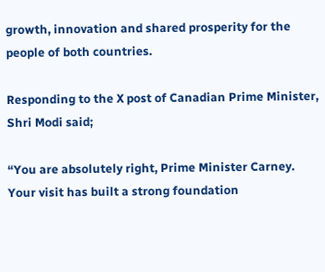growth, innovation and shared prosperity for the people of both countries.

Responding to the X post of Canadian Prime Minister, Shri Modi said;

“You are absolutely right, Prime Minister Carney. Your visit has built a strong foundation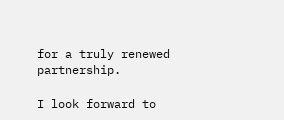for a truly renewed partnership.

I look forward to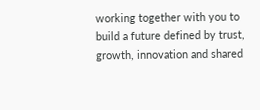working together with you to build a future defined by trust, growth, innovation and shared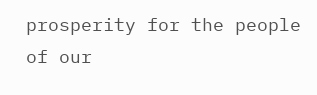prosperity for the people of our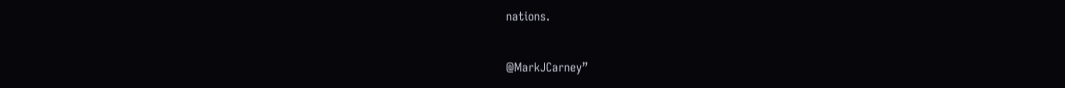nations.

@MarkJCarney”